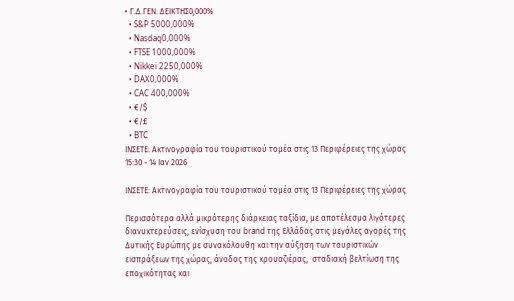• Γ.Δ.ΓΕΝ. ΔΕΙΚΤΗΣ0,000%
  • S&P 5000,000%
  • Nasdaq0,000%
  • FTSE 1000,000%
  • Nikkei 2250,000%
  • DAX0,000%
  • CAC 400,000%
  • €/$
  • €/£
  • BTC
ΙΝΣΕΤΕ: Ακτινογραφία του τουριστικού τομέα στις 13 Περιφέρειες της χώρας
15:30 - 14 Ιαν 2026

ΙΝΣΕΤΕ: Ακτινογραφία του τουριστικού τομέα στις 13 Περιφέρειες της χώρας

Περισσότερα αλλά μικρότερης διάρκειας ταξίδια, με αποτέλεσμα λιγότερες διανυκτερεύσεις, ενίσχυση του brand της Ελλάδας στις μεγάλες αγορές της Δυτικής Ευρώπης με συνακόλουθη και την αύξηση των τουριστικών εισπράξεων της χώρας, άνοδος της κρουαζιέρας,  σταδιακή βελτίωση της εποχικότητας και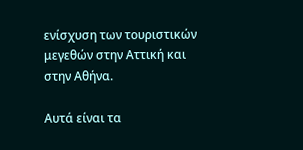ενίσχυση των τουριστικών μεγεθών στην Αττική και στην Αθήνα.

Αυτά είναι τα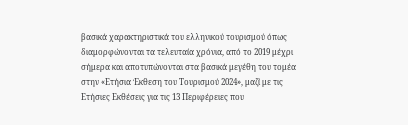βασικά χαρακτηριστικά του ελληνικού τουρισμού όπως διαμορφώνονται τα τελευταία χρόνια, από το 2019 μέχρι σήμερα και αποτυπώνονται στα βασικά μεγέθη του τομέα στην «Ετήσια Έκθεση του Τουρισμού 2024», μαζί με τις Ετήσιες Εκθέσεις για τις 13 Περιφέρειες που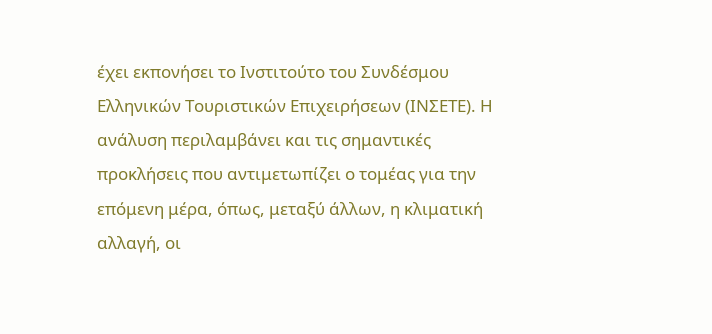έχει εκπονήσει το Ινστιτούτο του Συνδέσμου Ελληνικών Τουριστικών Επιχειρήσεων (ΙΝΣΕΤΕ). Η ανάλυση περιλαμβάνει και τις σημαντικές προκλήσεις που αντιμετωπίζει ο τομέας για την επόμενη μέρα, όπως, μεταξύ άλλων, η κλιματική αλλαγή, οι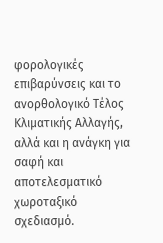φορολογικές επιβαρύνσεις και το ανορθολογικό Τέλος Κλιματικής Αλλαγής, αλλά και η ανάγκη για σαφή και αποτελεσματικό χωροταξικό σχεδιασμό.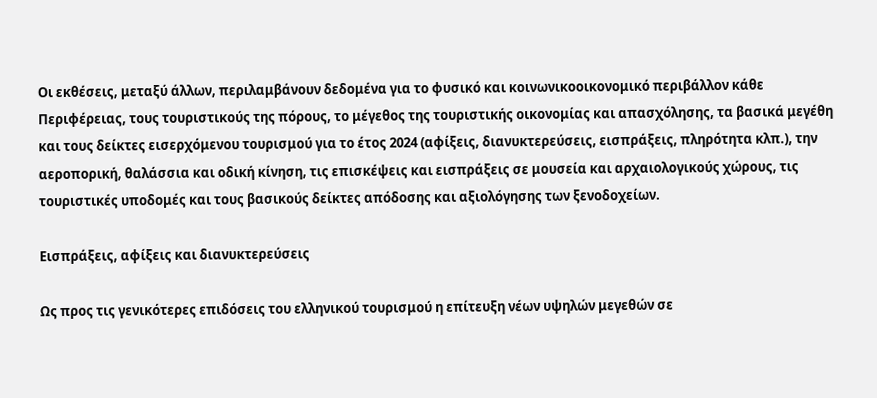Οι εκθέσεις, μεταξύ άλλων, περιλαμβάνουν δεδομένα για το φυσικό και κοινωνικοοικονομικό περιβάλλον κάθε Περιφέρειας, τους τουριστικούς της πόρους, το μέγεθος της τουριστικής οικονομίας και απασχόλησης, τα βασικά μεγέθη και τους δείκτες εισερχόμενου τουρισμού για το έτος 2024 (αφίξεις, διανυκτερεύσεις, εισπράξεις, πληρότητα κλπ.), την αεροπορική, θαλάσσια και οδική κίνηση, τις επισκέψεις και εισπράξεις σε μουσεία και αρχαιολογικούς χώρους, τις τουριστικές υποδομές και τους βασικούς δείκτες απόδοσης και αξιολόγησης των ξενοδοχείων.

Εισπράξεις, αφίξεις και διανυκτερεύσεις

Ως προς τις γενικότερες επιδόσεις του ελληνικού τουρισμού η επίτευξη νέων υψηλών μεγεθών σε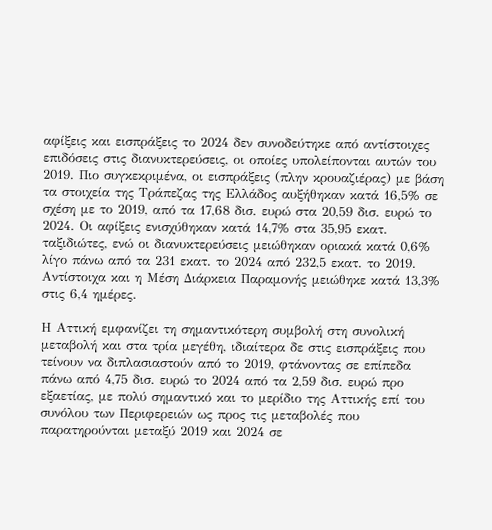αφίξεις και εισπράξεις το 2024 δεν συνοδεύτηκε από αντίστοιχες επιδόσεις στις διανυκτερεύσεις, οι οποίες υπολείπονται αυτών του 2019. Πιο συγκεκριμένα, οι εισπράξεις (πλην κρουαζιέρας) με βάση τα στοιχεία της Τράπεζας της Ελλάδος αυξήθηκαν κατά 16,5% σε σχέση με το 2019, από τα 17,68 δισ. ευρώ στα 20,59 δισ. ευρώ το 2024. Οι αφίξεις ενισχύθηκαν κατά 14,7% στα 35,95 εκατ. ταξιδιώτες, ενώ οι διανυκτερεύσεις μειώθηκαν οριακά κατά 0,6% λίγο πάνω από τα 231 εκατ. το 2024 από 232,5 εκατ. το 2019. Αντίστοιχα και η Μέση Διάρκεια Παραμονής μειώθηκε κατά 13,3% στις 6,4 ημέρες.

Η Αττική εμφανίζει τη σημαντικότερη συμβολή στη συνολική μεταβολή και στα τρία μεγέθη, ιδιαίτερα δε στις εισπράξεις που τείνουν να διπλασιαστούν από το 2019, φτάνοντας σε επίπεδα πάνω από 4,75 δισ. ευρώ το 2024 από τα 2,59 δισ. ευρώ προ εξαετίας, με πολύ σημαντικό και το μερίδιο της Αττικής επί του συνόλου των Περιφερειών ως προς τις μεταβολές που παρατηρούνται μεταξύ 2019 και 2024 σε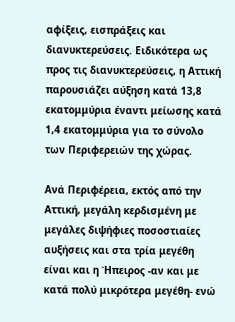αφίξεις, εισπράξεις και διανυκτερεύσεις. Ειδικότερα ως προς τις διανυκτερεύσεις, η Αττική παρουσιάζει αύξηση κατά 13,8 εκατομμύρια έναντι μείωσης κατά 1,4 εκατομμύρια για το σύνολο των Περιφερειών της χώρας.

Ανά Περιφέρεια, εκτός από την Αττική, μεγάλη κερδισμένη με μεγάλες διψήφιες ποσοστιαίες αυξήσεις και στα τρία μεγέθη είναι και η Ήπειρος -αν και με κατά πολύ μικρότερα μεγέθη- ενώ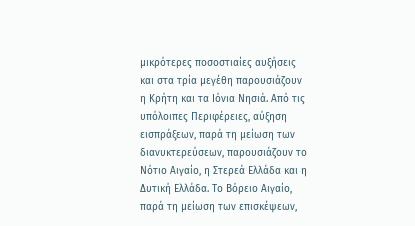μικρότερες ποσοστιαίες αυξήσεις και στα τρία μεγέθη παρουσιάζουν η Κρήτη και τα Ιόνια Νησιά. Από τις υπόλοιπες Περιφέρειες, αύξηση εισπράξεων, παρά τη μείωση των διανυκτερεύσεων, παρουσιάζουν το Νότιο Αιγαίο, η Στερεά Ελλάδα και η Δυτική Ελλάδα. Το Βόρειο Αιγαίο, παρά τη μείωση των επισκέψεων,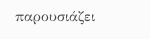παρουσιάζει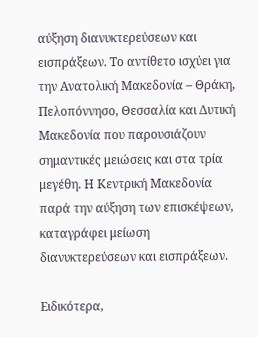αύξηση διανυκτερεύσεων και εισπράξεων. Το αντίθετο ισχύει για την Ανατολική Μακεδονία – Θράκη, Πελοπόννησο, Θεσσαλία και Δυτική Μακεδονία που παρουσιάζουν σημαντικές μειώσεις και στα τρία μεγέθη. Η Κεντρική Μακεδονία παρά την αύξηση των επισκέψεων, καταγράφει μείωση διανυκτερεύσεων και εισπράξεων.

Ειδικότερα,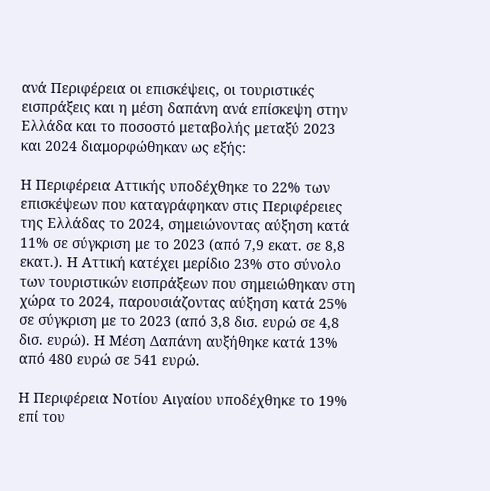ανά Περιφέρεια οι επισκέψεις, οι τουριστικές εισπράξεις και η μέση δαπάνη ανά επίσκεψη στην Ελλάδα και το ποσοστό μεταβολής μεταξύ 2023 και 2024 διαμορφώθηκαν ως εξής:

Η Περιφέρεια Αττικής υποδέχθηκε το 22% των επισκέψεων που καταγράφηκαν στις Περιφέρειες της Ελλάδας το 2024, σημειώνοντας αύξηση κατά 11% σε σύγκριση με το 2023 (από 7,9 εκατ. σε 8,8 εκατ.). Η Αττική κατέχει μερίδιο 23% στο σύνολο των τουριστικών εισπράξεων που σημειώθηκαν στη χώρα το 2024, παρουσιάζοντας αύξηση κατά 25% σε σύγκριση με το 2023 (από 3,8 δισ. ευρώ σε 4,8 δισ. ευρώ). Η Μέση Δαπάνη αυξήθηκε κατά 13% από 480 ευρώ σε 541 ευρώ.

Η Περιφέρεια Νοτίου Αιγαίου υποδέχθηκε το 19% επί του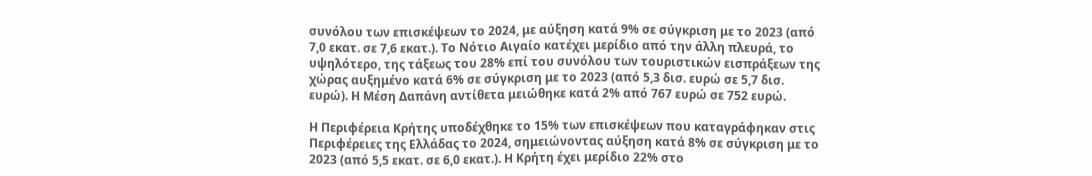συνόλου των επισκέψεων το 2024, με αύξηση κατά 9% σε σύγκριση με το 2023 (από 7,0 εκατ. σε 7,6 εκατ.). Το Νότιο Αιγαίο κατέχει μερίδιο από την άλλη πλευρά, το υψηλότερο, της τάξεως του 28% επί του συνόλου των τουριστικών εισπράξεων της χώρας αυξημένο κατά 6% σε σύγκριση με το 2023 (από 5,3 δισ. ευρώ σε 5,7 δισ. ευρώ). Η Μέση Δαπάνη αντίθετα μειώθηκε κατά 2% από 767 ευρώ σε 752 ευρώ.

Η Περιφέρεια Κρήτης υποδέχθηκε το 15% των επισκέψεων που καταγράφηκαν στις Περιφέρειες της Ελλάδας το 2024, σημειώνοντας αύξηση κατά 8% σε σύγκριση με το 2023 (από 5,5 εκατ. σε 6,0 εκατ.). Η Κρήτη έχει μερίδιο 22% στο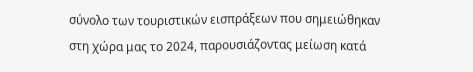σύνολο των τουριστικών εισπράξεων που σημειώθηκαν στη χώρα μας το 2024, παρουσιάζοντας μείωση κατά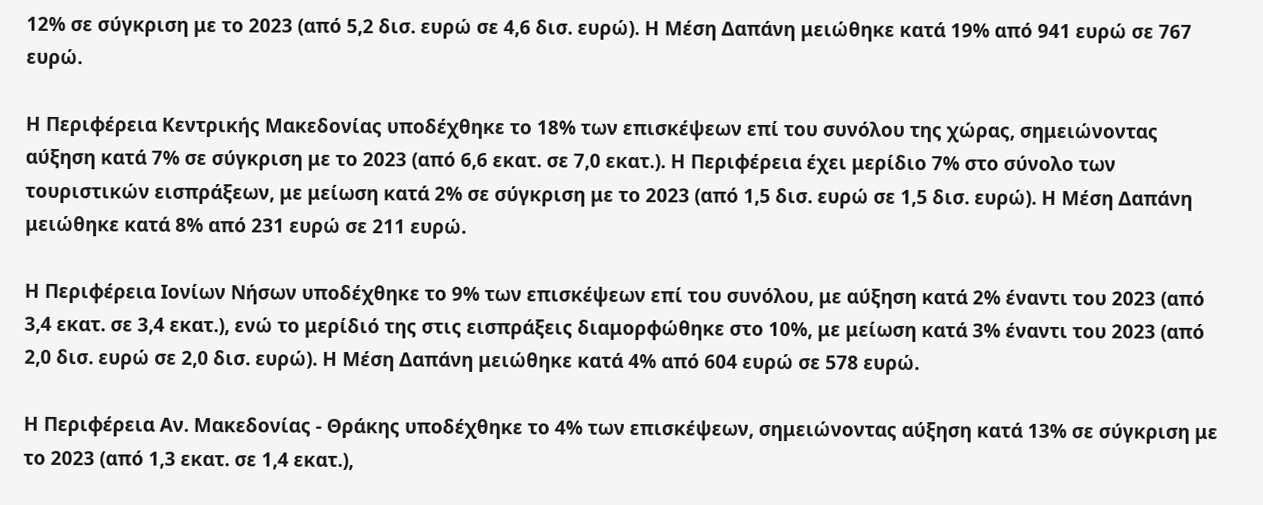12% σε σύγκριση με το 2023 (από 5,2 δισ. ευρώ σε 4,6 δισ. ευρώ). Η Μέση Δαπάνη μειώθηκε κατά 19% από 941 ευρώ σε 767 ευρώ.

Η Περιφέρεια Κεντρικής Μακεδονίας υποδέχθηκε το 18% των επισκέψεων επί του συνόλου της χώρας, σημειώνοντας αύξηση κατά 7% σε σύγκριση με το 2023 (από 6,6 εκατ. σε 7,0 εκατ.). Η Περιφέρεια έχει μερίδιο 7% στο σύνολο των τουριστικών εισπράξεων, με μείωση κατά 2% σε σύγκριση με το 2023 (από 1,5 δισ. ευρώ σε 1,5 δισ. ευρώ). Η Μέση Δαπάνη μειώθηκε κατά 8% από 231 ευρώ σε 211 ευρώ.

Η Περιφέρεια Ιονίων Νήσων υποδέχθηκε το 9% των επισκέψεων επί του συνόλου, με αύξηση κατά 2% έναντι του 2023 (από 3,4 εκατ. σε 3,4 εκατ.), ενώ το μερίδιό της στις εισπράξεις διαμορφώθηκε στο 10%, με μείωση κατά 3% έναντι του 2023 (από 2,0 δισ. ευρώ σε 2,0 δισ. ευρώ). Η Μέση Δαπάνη μειώθηκε κατά 4% από 604 ευρώ σε 578 ευρώ.

Η Περιφέρεια Αν. Μακεδονίας - Θράκης υποδέχθηκε το 4% των επισκέψεων, σημειώνοντας αύξηση κατά 13% σε σύγκριση με το 2023 (από 1,3 εκατ. σε 1,4 εκατ.),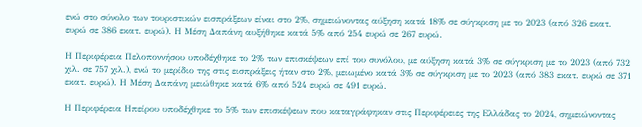ενώ στο σύνολο των τουριστικών εισπράξεων είναι στο 2%, σημειώνοντας αύξηση κατά 18% σε σύγκριση με το 2023 (από 326 εκατ. ευρώ σε 386 εκατ. ευρώ). Η Μέση Δαπάνη αυξήθηκε κατά 5% από 254 ευρώ σε 267 ευρώ.

Η Περιφέρεια Πελοποννήσου υποδέχθηκε το 2% των επισκέψεων επί του συνόλου, με αύξηση κατά 3% σε σύγκριση με το 2023 (από 732 χιλ. σε 757 χιλ.), ενώ το μερίδιο της στις εισπράξεις ήταν στο 2%, μειωμένο κατά 3% σε σύγκριση με το 2023 (από 383 εκατ. ευρώ σε 371 εκατ. ευρώ). Η Μέση Δαπάνη μειώθηκε κατά 6% από 524 ευρώ σε 491 ευρώ.

Η Περιφέρεια Ηπείρου υποδέχθηκε το 5% των επισκέψεων που καταγράφηκαν στις Περιφέρειες της Ελλάδας το 2024, σημειώνοντας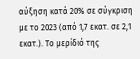αύξηση κατά 20% σε σύγκριση με το 2023 (από 1,7 εκατ. σε 2,1 εκατ.). Το μερίδιό της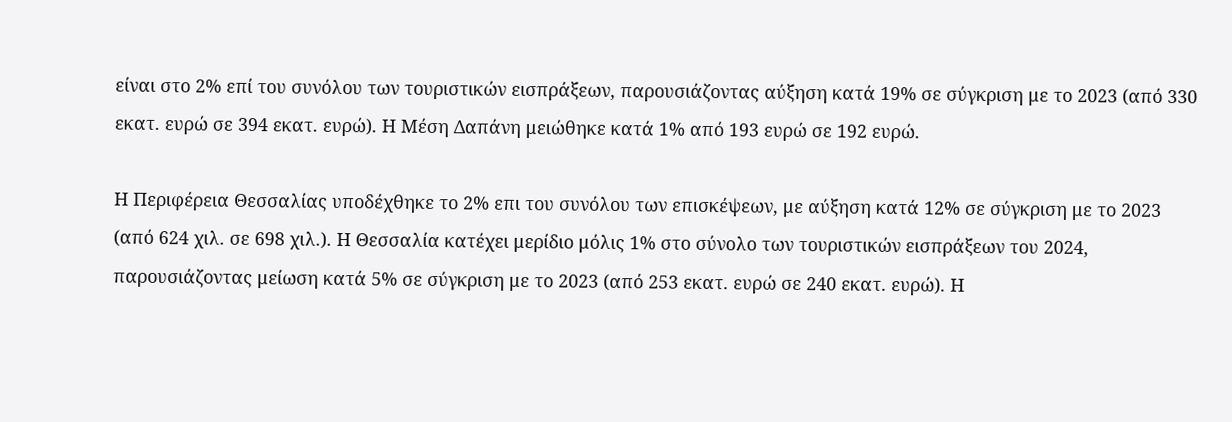είναι στο 2% επί του συνόλου των τουριστικών εισπράξεων, παρουσιάζοντας αύξηση κατά 19% σε σύγκριση με το 2023 (από 330 εκατ. ευρώ σε 394 εκατ. ευρώ). Η Μέση Δαπάνη μειώθηκε κατά 1% από 193 ευρώ σε 192 ευρώ.

Η Περιφέρεια Θεσσαλίας υποδέχθηκε το 2% επι του συνόλου των επισκέψεων, με αύξηση κατά 12% σε σύγκριση με το 2023 (από 624 χιλ. σε 698 χιλ.). Η Θεσσαλία κατέχει μερίδιο μόλις 1% στο σύνολο των τουριστικών εισπράξεων του 2024, παρουσιάζοντας μείωση κατά 5% σε σύγκριση με το 2023 (από 253 εκατ. ευρώ σε 240 εκατ. ευρώ). Η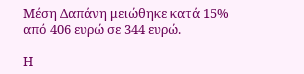Μέση Δαπάνη μειώθηκε κατά 15% από 406 ευρώ σε 344 ευρώ.

Η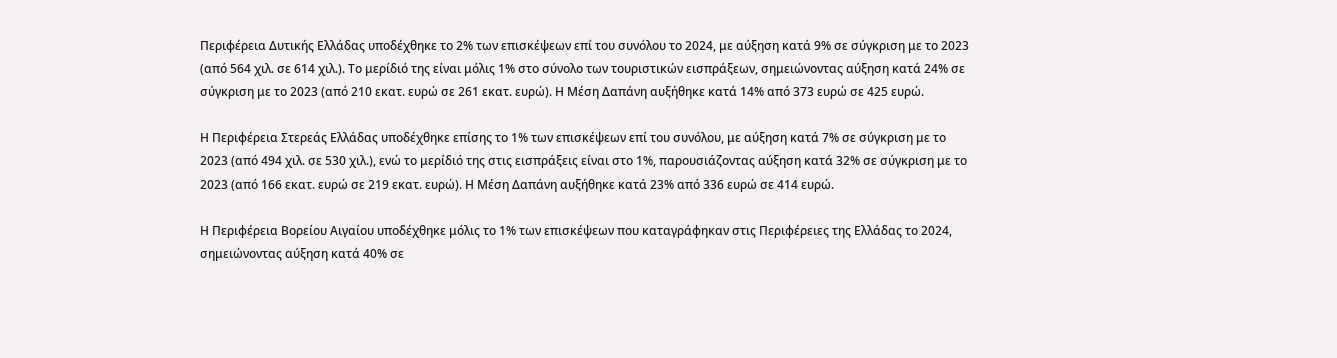Περιφέρεια Δυτικής Ελλάδας υποδέχθηκε το 2% των επισκέψεων επί του συνόλου το 2024, με αύξηση κατά 9% σε σύγκριση με το 2023 (από 564 χιλ. σε 614 χιλ.). Το μερίδιό της είναι μόλις 1% στο σύνολο των τουριστικών εισπράξεων, σημειώνοντας αύξηση κατά 24% σε σύγκριση με το 2023 (από 210 εκατ. ευρώ σε 261 εκατ. ευρώ). Η Μέση Δαπάνη αυξήθηκε κατά 14% από 373 ευρώ σε 425 ευρώ.

Η Περιφέρεια Στερεάς Ελλάδας υποδέχθηκε επίσης το 1% των επισκέψεων επί του συνόλου, με αύξηση κατά 7% σε σύγκριση με το 2023 (από 494 χιλ. σε 530 χιλ.), ενώ το μερίδιό της στις εισπράξεις είναι στο 1%, παρουσιάζοντας αύξηση κατά 32% σε σύγκριση με το 2023 (από 166 εκατ. ευρώ σε 219 εκατ. ευρώ). Η Μέση Δαπάνη αυξήθηκε κατά 23% από 336 ευρώ σε 414 ευρώ.

Η Περιφέρεια Βορείου Αιγαίου υποδέχθηκε μόλις το 1% των επισκέψεων που καταγράφηκαν στις Περιφέρειες της Ελλάδας το 2024, σημειώνοντας αύξηση κατά 40% σε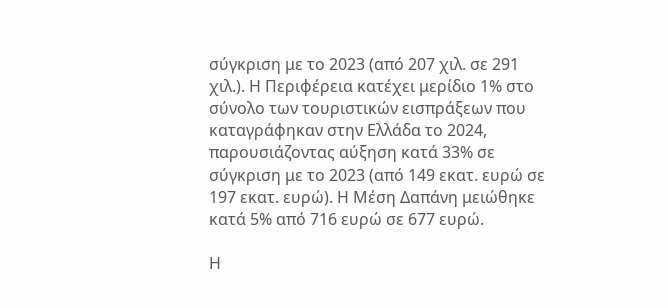σύγκριση με το 2023 (από 207 χιλ. σε 291 χιλ.). Η Περιφέρεια κατέχει μερίδιο 1% στο σύνολο των τουριστικών εισπράξεων που καταγράφηκαν στην Ελλάδα το 2024, παρουσιάζοντας αύξηση κατά 33% σε σύγκριση με το 2023 (από 149 εκατ. ευρώ σε 197 εκατ. ευρώ). Η Μέση Δαπάνη μειώθηκε κατά 5% από 716 ευρώ σε 677 ευρώ.

Η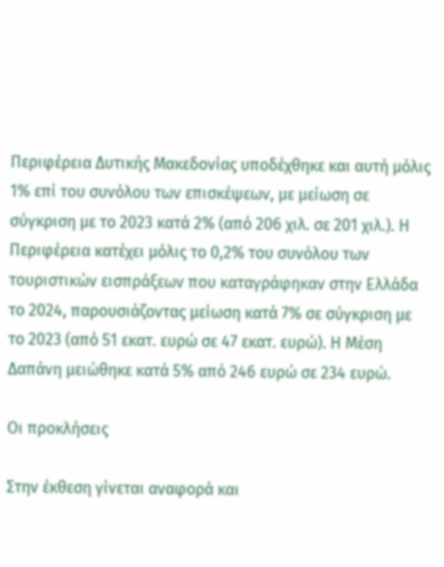Περιφέρεια Δυτικής Μακεδονίας υποδέχθηκε και αυτή μόλις 1% επί του συνόλου των επισκέψεων, με μείωση σε σύγκριση με το 2023 κατά 2% (από 206 χιλ. σε 201 χιλ.). Η Περιφέρεια κατέχει μόλις το 0,2% του συνόλου των τουριστικών εισπράξεων που καταγράφηκαν στην Ελλάδα το 2024, παρουσιάζοντας μείωση κατά 7% σε σύγκριση με το 2023 (από 51 εκατ. ευρώ σε 47 εκατ. ευρώ). Η Μέση Δαπάνη μειώθηκε κατά 5% από 246 ευρώ σε 234 ευρώ.

Οι προκλήσεις

Στην έκθεση γίνεται αναφορά και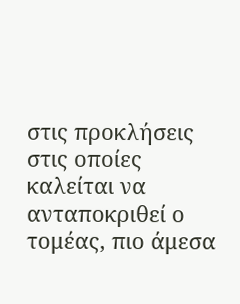στις προκλήσεις στις οποίες καλείται να ανταποκριθεί ο τομέας, πιο άμεσα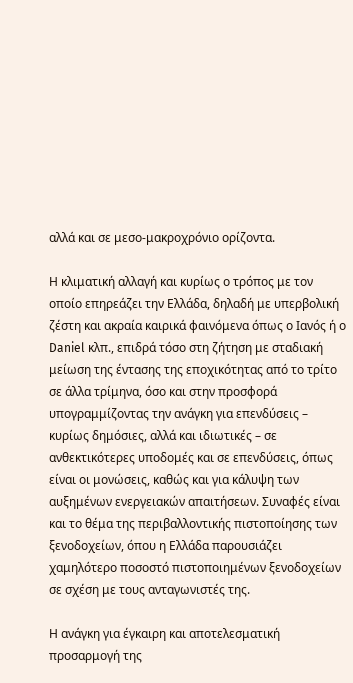αλλά και σε μεσο-μακροχρόνιο ορίζοντα.

Η κλιματική αλλαγή και κυρίως ο τρόπος με τον οποίο επηρεάζει την Ελλάδα, δηλαδή με υπερβολική ζέστη και ακραία καιρικά φαινόμενα όπως ο Ιανός ή ο Daniel κλπ., επιδρά τόσο στη ζήτηση με σταδιακή μείωση της έντασης της εποχικότητας από το τρίτο σε άλλα τρίμηνα, όσο και στην προσφορά υπογραμμίζοντας την ανάγκη για επενδύσεις – κυρίως δημόσιες, αλλά και ιδιωτικές – σε ανθεκτικότερες υποδομές και σε επενδύσεις, όπως είναι οι μονώσεις, καθώς και για κάλυψη των αυξημένων ενεργειακών απαιτήσεων. Συναφές είναι και το θέμα της περιβαλλοντικής πιστοποίησης των ξενοδοχείων, όπου η Ελλάδα παρουσιάζει χαμηλότερο ποσοστό πιστοποιημένων ξενοδοχείων σε σχέση με τους ανταγωνιστές της.

Η ανάγκη για έγκαιρη και αποτελεσματική προσαρμογή της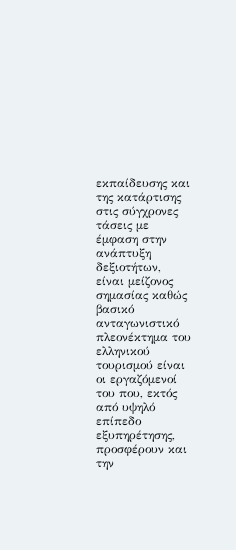εκπαίδευσης και της κατάρτισης στις σύγχρονες τάσεις με έμφαση στην ανάπτυξη δεξιοτήτων, είναι μείζονος σημασίας καθώς βασικό ανταγωνιστικό πλεονέκτημα του ελληνικού τουρισμού είναι οι εργαζόμενοί του που, εκτός από υψηλό επίπεδο εξυπηρέτησης, προσφέρουν και την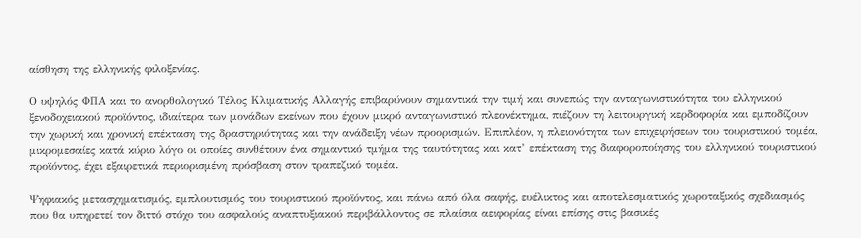αίσθηση της ελληνικής φιλοξενίας.

Ο υψηλός ΦΠΑ και το ανορθολογικό Τέλος Κλιματικής Αλλαγής επιβαρύνουν σημαντικά την τιμή και συνεπώς την ανταγωνιστικότητα του ελληνικού ξενοδοχειακού προϊόντος, ιδιαίτερα των μονάδων εκείνων που έχουν μικρό ανταγωνιστικό πλεονέκτημα, πιέζουν τη λειτουργική κερδοφορία και εμποδίζουν την χωρική και χρονική επέκταση της δραστηριότητας και την ανάδειξη νέων προορισμών. Επιπλέον, η πλειονότητα των επιχειρήσεων του τουριστικού τομέα, μικρομεσαίες κατά κύριο λόγο οι οποίες συνθέτουν ένα σημαντικό τμήμα της ταυτότητας και κατ’ επέκταση της διαφοροποίησης του ελληνικού τουριστικού προϊόντος, έχει εξαιρετικά περιορισμένη πρόσβαση στον τραπεζικό τομέα.

Ψηφιακός μετασχηματισμός, εμπλουτισμός του τουριστικού προϊόντος, και πάνω από όλα σαφής, ευέλικτος και αποτελεσματικός χωροταξικός σχεδιασμός που θα υπηρετεί τον διττό στόχο του ασφαλούς αναπτυξιακού περιβάλλοντος σε πλαίσια αειφορίας είναι επίσης στις βασικές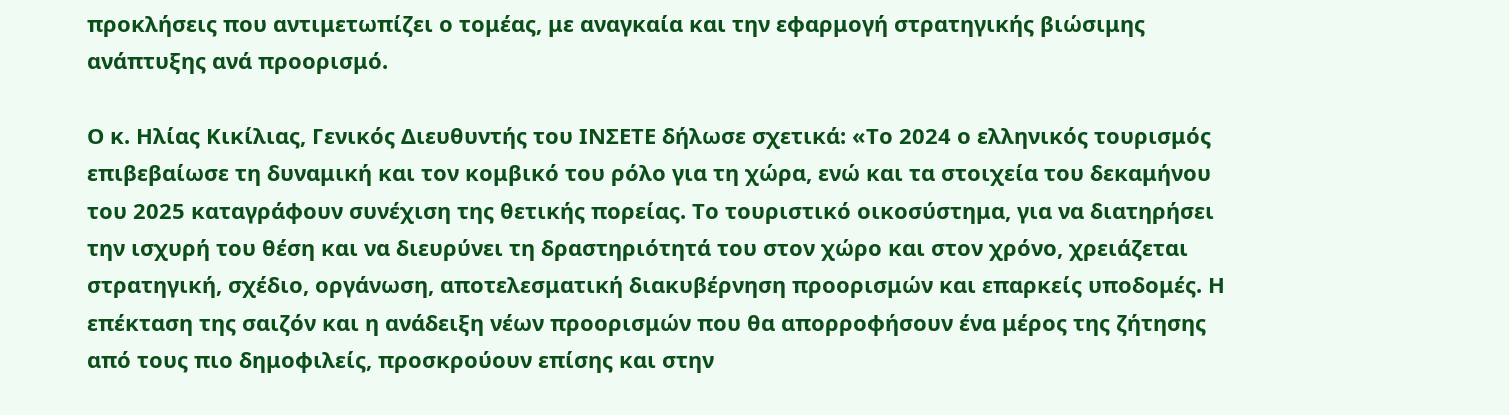προκλήσεις που αντιμετωπίζει ο τομέας, με αναγκαία και την εφαρμογή στρατηγικής βιώσιμης ανάπτυξης ανά προορισμό.

Ο κ. Ηλίας Κικίλιας, Γενικός Διευθυντής του ΙΝΣΕΤΕ δήλωσε σχετικά: «Το 2024 ο ελληνικός τουρισμός επιβεβαίωσε τη δυναμική και τον κομβικό του ρόλο για τη χώρα, ενώ και τα στοιχεία του δεκαμήνου του 2025 καταγράφουν συνέχιση της θετικής πορείας. Το τουριστικό οικοσύστημα, για να διατηρήσει την ισχυρή του θέση και να διευρύνει τη δραστηριότητά του στον χώρο και στον χρόνο, χρειάζεται στρατηγική, σχέδιο, οργάνωση, αποτελεσματική διακυβέρνηση προορισμών και επαρκείς υποδομές. Η επέκταση της σαιζόν και η ανάδειξη νέων προορισμών που θα απορροφήσουν ένα μέρος της ζήτησης από τους πιο δημοφιλείς, προσκρούουν επίσης και στην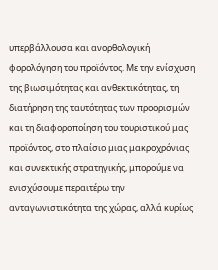υπερβάλλουσα και ανορθολογική φορολόγηση του προϊόντος. Με την ενίσχυση της βιωσιμότητας και ανθεκτικότητας, τη διατήρηση της ταυτότητας των προορισμών και τη διαφοροποίηση του τουριστικού μας προϊόντος, στο πλαίσιο μιας μακροχρόνιας και συνεκτικής στρατηγικής, μπορούμε να ενισχύσουμε περαιτέρω την ανταγωνιστικότητα της χώρας, αλλά κυρίως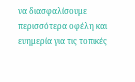να διασφαλίσουμε περισσότερα οφέλη και ευημερία για τις τοπικές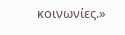κοινωνίες.»